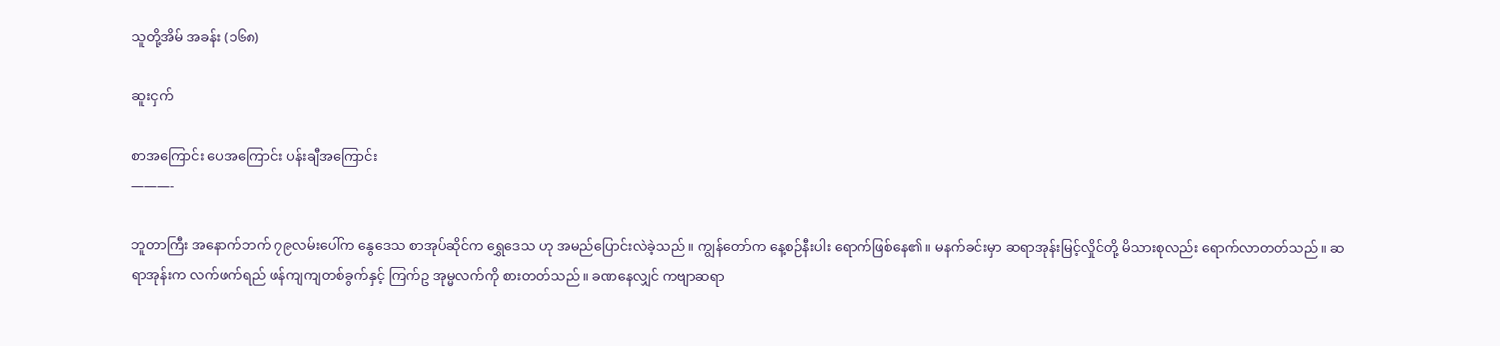သူတို့အိမ် အခန်း (၁၆၈)

ဆူးငှက်

စာအကြောင်း ပေအကြောင်း ပန်းချီအကြောင်း
———-

ဘူတာကြီး အနောက်ဘက် ၇၉လမ်းပေါ်က နွေဒေသ စာအုပ်ဆိုင်က ရွှေဒေသ ဟု အမည်ပြောင်းလဲခဲ့သည်။ ကျွန်တော်က နေ့စဉ်နီးပါး ရောက်ဖြစ်နေ၏။ မနက်ခင်းမှာ ဆရာအုန်းမြင့်လှိုင်တို့ မိသားစုလည်း ရောက်လာတတ်သည်။ ဆရာအုန်းက လက်ဖက်ရည် ဖန်ကျကျတစ်ခွက်နှင့် ကြက်ဥ အုမ္မလက်ကို စားတတ်သည်။ ခဏနေလျှင် ကဗျာဆရာ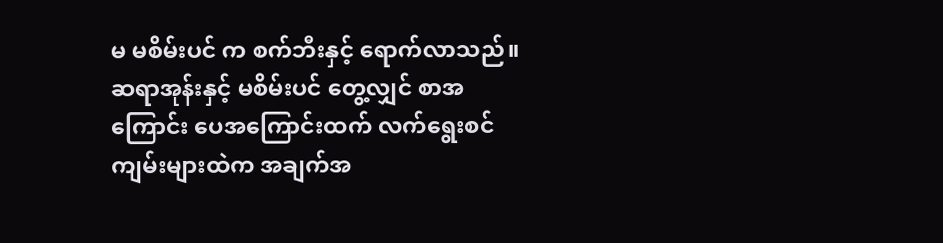မ မစိမ်းပင် က စက်ဘီးနှင့် ရောက်လာသည်။ ဆရာအုန်းနှင့် မစိမ်းပင် တွေ့လျှင် စာအကြောင်း ပေအကြောင်းထက် လက်ရွေးစင် ကျမ်းများထဲက အချက်အ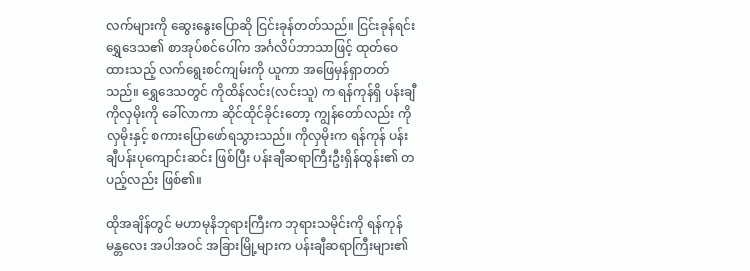လက်များကို ဆွေးနွေးပြောဆို ငြင်းခုန်တတ်သည်။ ငြင်းခုန်ရင်း ရွှေဒေသ၏ စာအုပ်စင်ပေါ်က အင်္ဂလိပ်ဘာသာဖြင့် ထုတ်ဝေထားသည့် လက်ရွေးစင်ကျမ်းကို ယူကာ အဖြေမှန်ရှာတတ်သည်။ ရွှေဒေသတွင် ကိုထိန်လင်း(လင်းသူ) က ရန်ကုန်ရှိ ပန်းချီကိုလှမိုးကို ခေါ်လာကာ ဆိုင်ထိုင်ခိုင်းတော့ ကျွန်တော်လည်း ကိုလှမိုးနှင့် စကားပြောဖော်ရသွားသည်။ ကိုလှမိုးက ရန်ကုန် ပန်းချီပန်းပုကျောင်းဆင်း ဖြစ်ပြီး ပန်းချီဆရာကြီးဦးရှိန်ထွန်း၏ တပည့်လည်း ဖြစ်၏။

ထိုအချိန်တွင် မဟာမုနိဘုရားကြီးက ဘုရားသမိုင်းကို ရန်ကုန်မန္တလေး အပါအဝင် အခြားမြို့များက ပန်းချီဆရာကြီးများ၏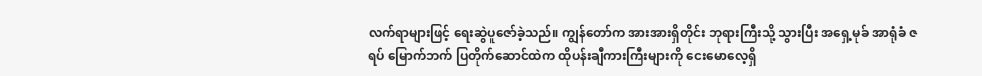လက်ရာများဖြင့် ရေးဆွဲပူဇော်ခဲ့သည်။ ကျွန်တော်က အားအားရှိတိုင်း ဘုရားကြီးသို့ သွားပြီး အရှေ့မုခ် အာရုံခံ ဇရပ် မြောက်ဘက် ပြတိုက်ဆောင်ထဲက ထိုပန်းချီကားကြီးများကို ငေးမောလေ့ရှိ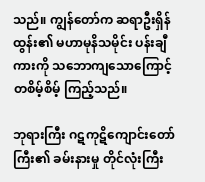သည်။ ကျွန်တော်က ဆရာဦးရှိန်ထွန်း၏ မဟာမုနိသမိုင်း ပန်းချီကားကို သဘောကျသောကြောင့် တစိမ့်စိမ့် ကြည့်သည်။

ဘုရားကြီး ဂဋကုဋိကျောင်းတော်ကြီး၏ ခမ်းနားမှု တိုင်လုံးကြီး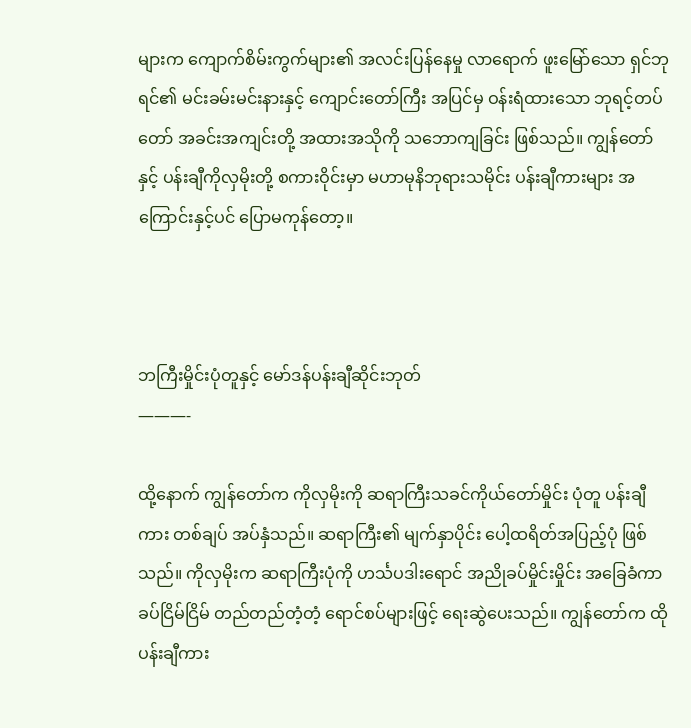များက ကျောက်စိမ်းကွက်များ၏ အလင်းပြန်နေမှု လာရောက် ဖူးမြော်သော ရှင်ဘုရင်၏ မင်းခမ်းမင်းနားနှင့် ကျောင်းတော်ကြီး အပြင်မှ ဝန်းရံထားသော ဘုရင့်တပ်တော် အခင်းအကျင်းတို့ အထားအသိုကို သဘောကျခြင်း ဖြစ်သည်။ ကျွန်တော်နှင့် ပန်းချီကိုလှမိုးတို့ စကားဝိုင်းမှာ မဟာမုနိဘုရားသမိုင်း ပန်းချီကားများ အကြောင်းနှင့်ပင် ပြောမကုန်တော့။



ဘကြီးမှိုင်းပုံတူနှင့် မော်ဒန်ပန်းချီဆိုင်းဘုတ်
———-

ထို့နောက် ကျွန်တော်က ကိုလှမိုးကို ဆရာကြီးသခင်ကိုယ်တော်မှိုင်း ပုံတူ ပန်းချီကား တစ်ချပ် အပ်နှံသည်။ ဆရာကြီး၏ မျက်နှာပိုင်း ပေါ့ထရိတ်အပြည့်ပုံ ဖြစ်သည်။ ကိုလှမိုးက ဆရာကြီးပုံကို ဟင်္သပဒါးရောင် အညိုခပ်မှိုင်းမှိုင်း အခြေခံကာ ခပ်ငြိမ်ငြိမ် တည်တည်တံ့တံ့ ရောင်စပ်များဖြင့် ရေးဆွဲပေးသည်။ ကျွန်တော်က ထိုပန်းချီကား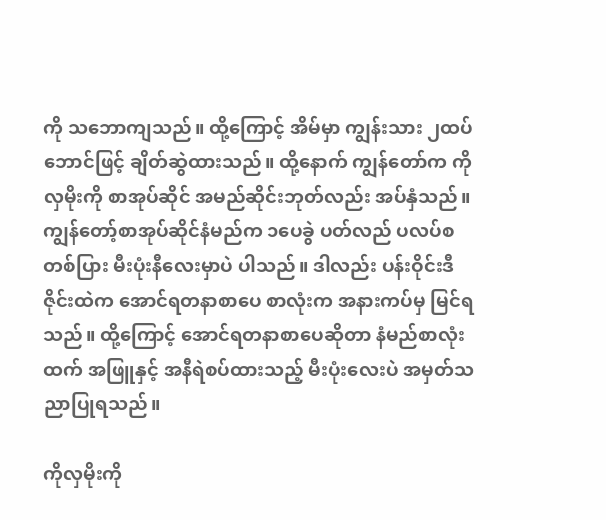ကို သဘောကျသည်။ ထို့ကြောင့် အိမ်မှာ ကျွန်းသား ၂ထပ်ဘောင်ဖြင့် ချိတ်ဆွဲထားသည်။ ထို့နောက် ကျွန်တော်က ကိုလှမိုးကို စာအုပ်ဆိုင် အမည်ဆိုင်းဘုတ်လည်း အပ်နှံသည်။ ကျွန်တော့်စာအုပ်ဆိုင်နံမည်က ၁ပေခွဲ ပတ်လည် ပလပ်စတစ်ပြား မီးပုံးနီလေးမှာပဲ ပါသည်။ ဒါလည်း ပန်းဝိုင်းဒီဇိုင်းထဲက အောင်ရတနာစာပေ စာလုံးက အနားကပ်မှ မြင်ရသည်။ ထို့ကြောင့် အောင်ရတနာစာပေဆိုတာ နံမည်စာလုံးထက် အဖြူနှင့် အနီရဲစပ်ထားသည့် မီးပုံးလေးပဲ အမှတ်သညာပြုရသည်။

ကိုလှမိုးကို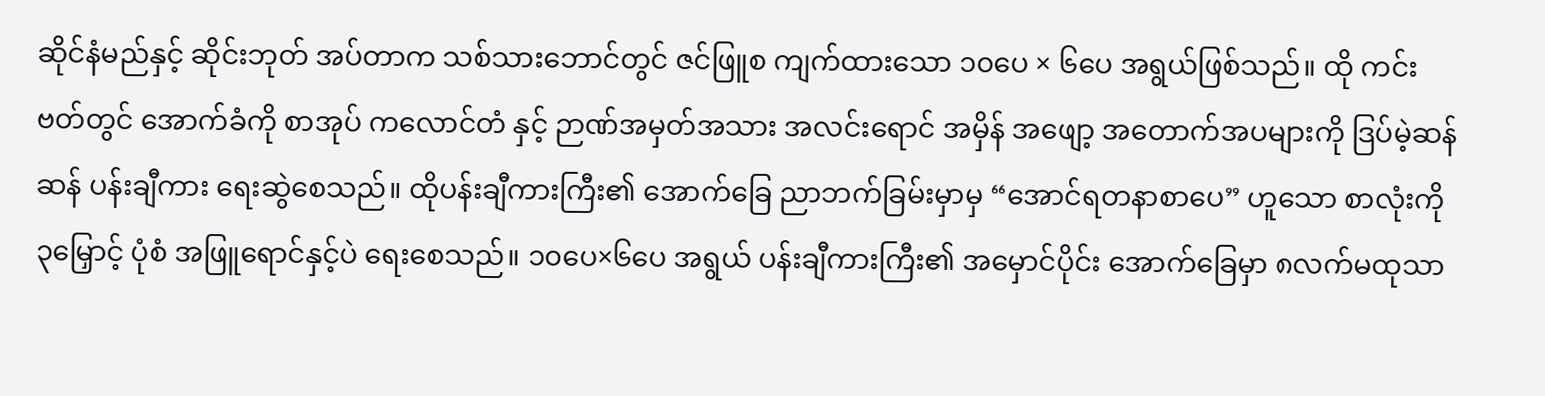ဆိုင်နံမည်နှင့် ဆိုင်းဘုတ် အပ်တာက သစ်သားဘောင်တွင် ဇင်ဖြူစ ကျက်ထားသော ၁၀ပေ × ၆ပေ အရွယ်ဖြစ်သည်။ ထို ကင်းဗတ်တွင် အောက်ခံကို စာအုပ် ကလောင်တံ နှင့် ဉာဏ်အမှတ်အသား အလင်းရောင် အမှိန် အဖျော့ အတောက်အပများကို ဒြပ်မဲ့ဆန်ဆန် ပန်းချီကား ရေးဆွဲစေသည်။ ထိုပန်းချီကားကြီး၏ အောက်ခြေ ညာဘက်ခြမ်းမှာမှ “အောင်ရတနာစာပေ” ဟူသော စာလုံးကို ၃မြှောင့် ပုံစံ အဖြူရောင်နှင့်ပဲ ရေးစေသည်။ ၁၀ပေ×၆ပေ အရွယ် ပန်းချီကားကြီး၏ အမှောင်ပိုင်း အောက်ခြေမှာ ၈လက်မထုသာ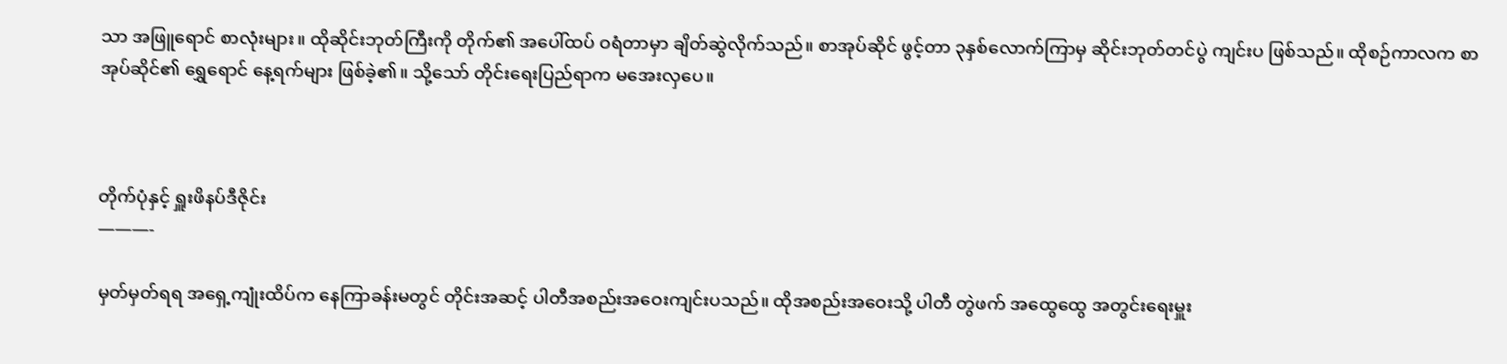သာ အဖြူရောင် စာလုံးများ။ ထိုဆိုင်းဘုတ်ကြီးကို တိုက်၏ အပေါ်ထပ် ဝရံတာမှာ ချိတ်ဆွဲလိုက်သည်။ စာအုပ်ဆိုင် ဖွင့်တာ ၃နှစ်လောက်ကြာမှ ဆိုင်းဘုတ်တင်ပွဲ ကျင်းပ ဖြစ်သည်။ ထိုစဉ်ကာလက စာအုပ်ဆိုင်၏ ရွှေရောင် နေ့ရက်များ ဖြစ်ခဲ့၏။ သို့သော် တိုင်းရေးပြည်ရာက မအေးလှပေ။



တိုက်ပုံနှင့် ရှူးဖိနပ်ဒီဇိုင်း
———-

မှတ်မှတ်ရရ အရှေ့ကျုံးထိပ်က နေကြာခန်းမတွင် တိုင်းအဆင့် ပါတီအစည်းအဝေးကျင်းပသည်။ ထိုအစည်းအဝေးသို့ ပါတီ တွဲဖက် အထွေထွေ အတွင်းရေးမှူး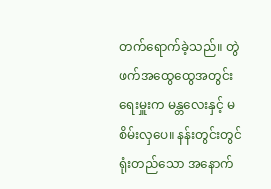တက်ရောက်ခဲ့သည်။ တွဲဖက်အထွေထွေအတွင်းရေးမှူးက မန္တလေးနှင့် မစိမ်းလှပေ။ နန်းတွင်းတွင် ရုံးတည်သော အနောက်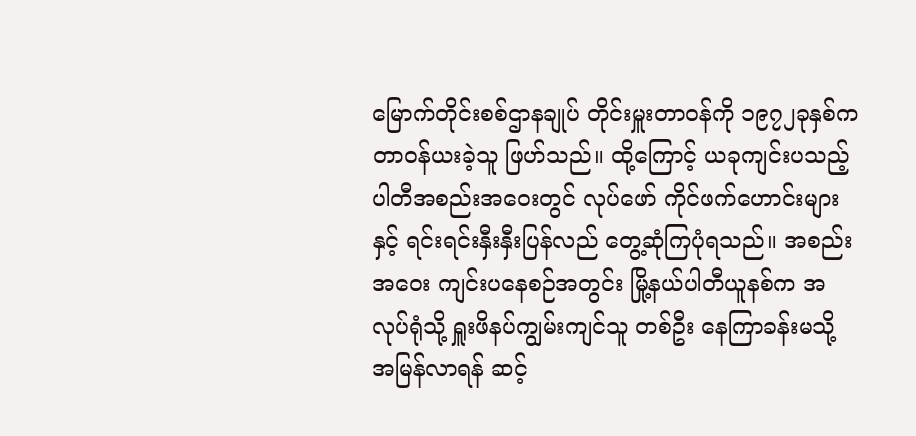မြောက်တိုင်းစစ်ဌာနချုပ် တိုင်းမှူးတာဝန်ကို ၁၉၇၂ခုနှစ်က တာဝန်ယးခဲ့သူ ဖြဟ်သည်။ ထို့ကြောင့် ယခုကျင်းပသည့် ပါတီအစည်းအဝေးတွင် လုပ်ဖော် ကိုင်ဖက်ဟောင်းများနှင့် ရင်းရင်းနှီးနှီးပြန်လည် တွေ့ဆုံကြပုံရသည်။ အစည်းအဝေး ကျင်းပနေစဉ်အတွင်း မြို့နယ်ပါတီယူနစ်က အလုပ်ရုံသို့ ရှူးဖိနပ်ကျွမ်းကျင်သူ တစ်ဦး နေကြာခန်းမသို့ အမြန်လာရန် ဆင့်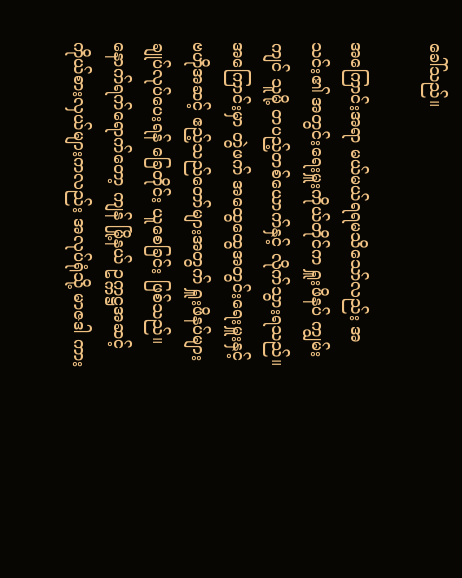ခေါ်သည်။

အကြောင်းအရာ မယ်မယ်ရရမသိသော်လည်း အသင်း၏ အတွင်းရေးမှူးကိုယ်တိုင်က ရှူးဖိနပ် ကျွမ်းကျင် သူမို့ တပည့်တစ်ယောက်နှင့် လိုက်သွားရသည်။ အကြောင်းမှာ တွဲဖက် အထွေထွေအတွင်းရေးမှူးနှင့် ဗဟိုအဆင့် ဧည့်သည်တော်များအတွက် ရှူးဖိနပ်များ ချုပ်လုပ်ပေးရန် ခြေတိုင်း ယူစေခြင်း ဖြစ်သည်။ နောက်ရက်ရောက်တော့ ကျန် မြို့နယ် ဥက္ကဋ္ဌအဆင့် ကိုယ်စားလှယ်များကလည်း အလုပ်ရုံသို့ မာဇဒါ ကား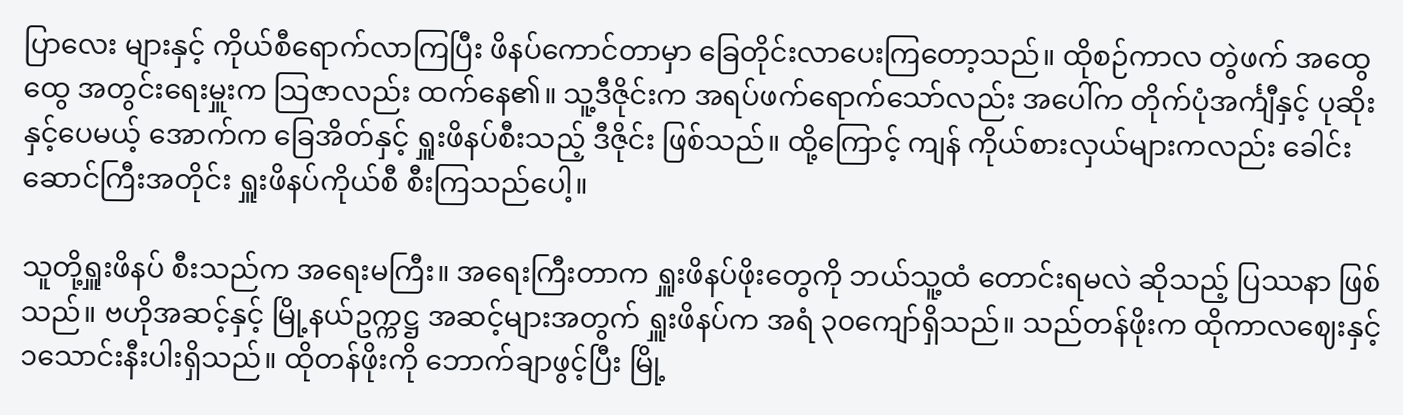ပြာလေး များနှင့် ကိုယ်စီရောက်လာကြပြီး ဖိနပ်ကောင်တာမှာ ခြေတိုင်းလာပေးကြတော့သည်။ ထိုစဉ်ကာလ တွဲဖက် အထွေထွေ အတွင်းရေးမှူးက သြဇာလည်း ထက်နေ၏။ သူ့ဒီဇိုင်းက အရပ်ဖက်ရောက်သော်လည်း အပေါ်က တိုက်ပုံအင်္ကျီနှင့် ပုဆိုးနှင့်ပေမယ့် အောက်က ခြေအိတ်နှင့် ရှူးဖိနပ်စီးသည့် ဒီဇိုင်း ဖြစ်သည်။ ထို့ကြောင့် ကျန် ကိုယ်စားလှယ်များကလည်း ခေါင်းဆောင်ကြီးအတိုင်း ရှူးဖိနပ်ကိုယ်စီ စီးကြသည်ပေါ့။

သူတို့ရှူးဖိနပ် စီးသည်က အရေးမကြီး။ အရေးကြီးတာက ရှူးဖိနပ်ဖိုးတွေကို ဘယ်သူ့ထံ တောင်းရမလဲ ဆိုသည့် ပြဿနာ ဖြစ်သည်။ ဗဟိုအဆင့်နှင့် မြို့နယ်ဥက္ကဋ္ဌ အဆင့်များအတွက် ရှူးဖိနပ်က အရံ ၃၀ကျော်ရှိသည်။ သည်တန်ဖိုးက ထိုကာလဈေးနှင့် ၁သောင်းနီးပါးရှိသည်။ ထိုတန်ဖိုးကို ဘောက်ချာဖွင့်ပြီး မြို့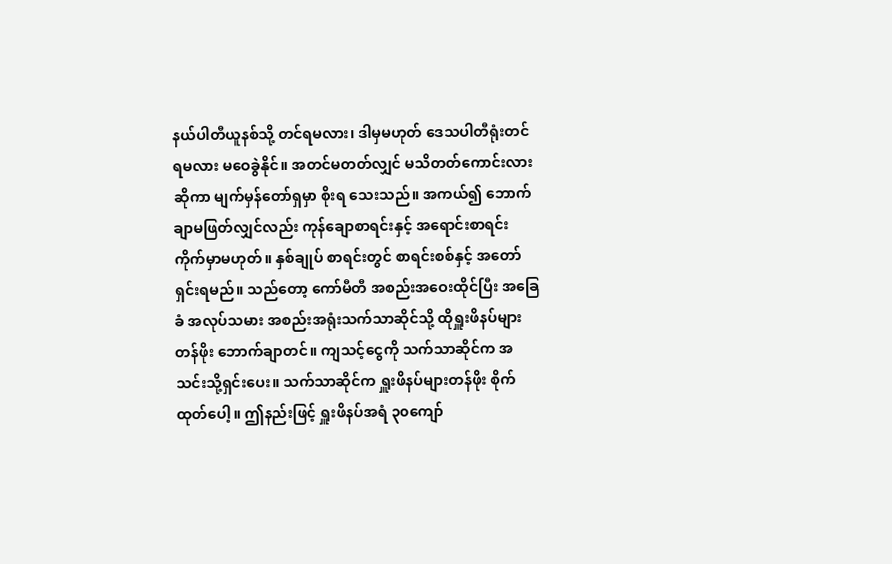နယ်ပါတီယူနစ်သို့ တင်ရမလား၊ ဒါမှမဟုတ် ဒေသပါတီရုံးတင်ရမလား မဝေခွဲနိုင်။ အတင်မတတ်လျှင် မသိတတ်ကောင်းလား ဆိုကာ မျက်မှန်တော်ရှမှာ စိုးရ သေးသည်။ အကယ်၍ ဘောက်ချာမဖြတ်လျှင်လည်း ကုန်ချောစာရင်းနှင့် အရောင်းစာရင်း ကိုက်မှာမဟုတ်။ နှစ်ချုပ် စာရင်းတွင် စာရင်းစစ်နှင့် အတော်ရှင်းရမည်။ သည်တော့ ကော်မီတီ အစည်းအဝေးထိုင်ပြီး အခြေခံ အလုပ်သမား အစည်းအရုံးသက်သာဆိုင်သို့ ထိုရှူးဖိနပ်များတန်ဖိုး ဘောက်ချာတင်။ ကျသင့်ငွေကို သက်သာဆိုင်က အသင်းသို့ရှင်းပေး။ သက်သာဆိုင်က ရှူးဖိနပ်များတန်ဖိုး စိုက်ထုတ်ပေါ့။ ဤနည်းဖြင့် ရှူးဖိနပ်အရံ ၃၀ကျော်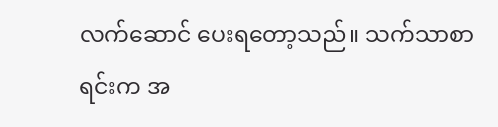လက်ဆောင် ပေးရတော့သည်။ သက်သာစာရင်းက အ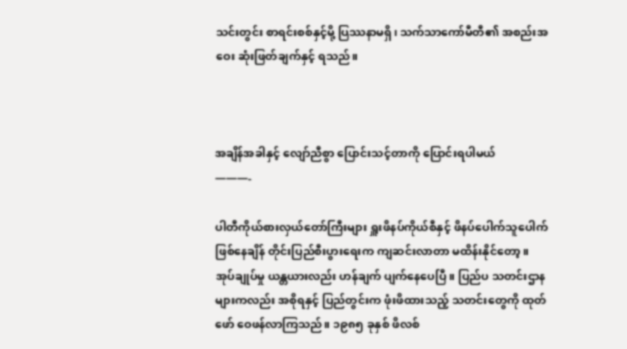သင်းတွင်း စာရင်းစစ်နှင့်မို့ ပြဿနာမရှိ၊ သက်သာကော်မီတီ၏ အစည်းအဝေး ဆုံးဖြတ်ချက်နှင့် ရသည်။



အချိန်အခါနှင့် လျော်ညီစွာ ပြောင်းသင့်တာကို ပြောင်းရပါမယ်
———-

ပါတီကိုယ်စားလှယ်တော်ကြီးများ ရှူးဖိနပ်ကိုယ်စီနှင့် ဖိနပ်ပေါက်သူပေါက် ဖြစ်နေချိန် တိုင်းပြည်စီးပွားရေးက ကျဆင်းလာတာ မထိန်းနိုင်တော့။ အုပ်ချုပ်မှု ယန္တယားလည်း ဟန်ချက် ပျက်နေပေပြီ။ ပြည်ပ သတင်းဌာနများကလည်း အစိုရနှင့် ပြည်တွင်းက ဖုံးဖိထားသည့် သတင်းတွေကို ထုတ်ဖော် ဝေဖန်လာကြသည်။ ၁၉၈၅ ခုနှစ် ဖိလစ်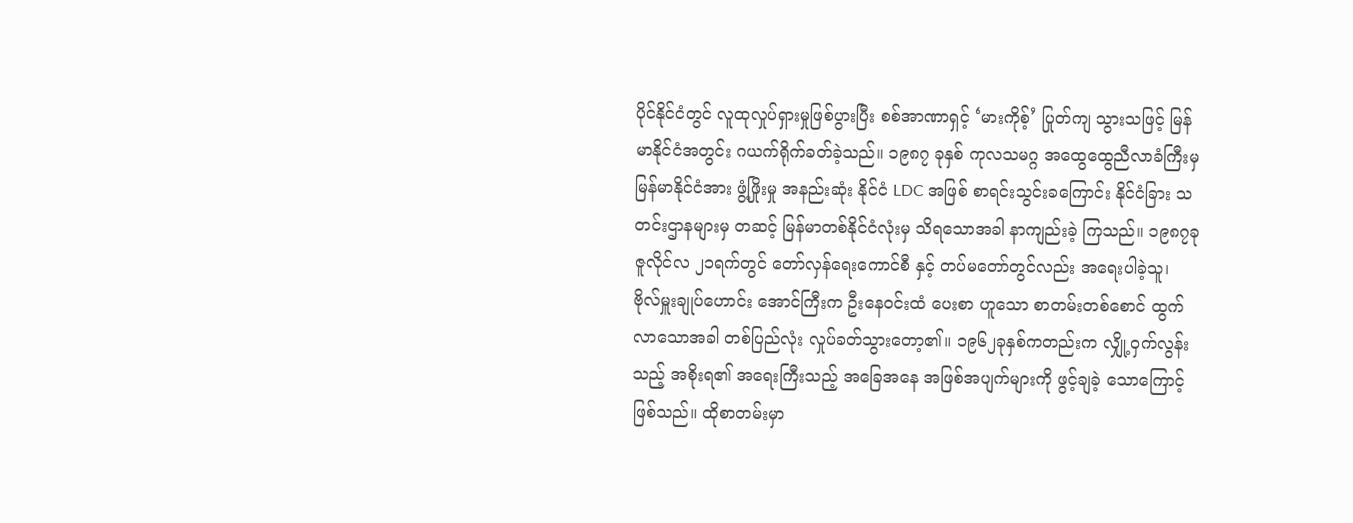ပိုင်နိုင်ငံတွင် လူထုလှုပ်ရှားမှုဖြစ်ပွားပြီး စစ်အာဏာရှင့် ‘မားကိုစ့်’ ပြုတ်ကျ သွားသဖြင့် မြန်မာနိုင်ငံအတွင်း ဂယက်ရိုက်ခတ်ခဲ့သည်။ ၁၉၈၇ ခုနှစ် ကုလသမဂ္ဂ အထွေထွေညီလာခံကြီးမှ မြန်မာနိုင်ငံအား ဖွံ့ဖြိုးမှု အနည်းဆုံး နိုင်ငံ LDC အဖြစ် စာရင်းသွင်းခကြောင်း နိုင်ငံခြား သတင်းဌာနများမှ တဆင့် မြန်မာတစ်နိုင်ငံလုံးမှ သိရသောအခါ နာကျည်းခဲ့ ကြသည်။ ၁၉၈၇ခု ဇူလိုင်လ ၂၁ရက်တွင် တော်လှန်ရေးကောင်စီ နှင့် တပ်မတော်တွင်လည်း အရေးပါခဲ့သူ၊ ဗိုလ်မှူးချုပ်ဟောင်း အောင်ကြီးက ဦးနေဝင်းထံ ပေးစာ ဟူသော စာတမ်းတစ်စောင် ထွက်လာသောအခါ တစ်ပြည်လုံး လှုပ်ခတ်သွားတော့၏။ ၁၉၆၂ခုနှစ်ကတည်းက လျှို့ဝှက်လွန်းသည့် အစိုးရ၏ အရေးကြီးသည့် အခြေအနေ အဖြစ်အပျက်များကို ဖွင့်ချခဲ့ သောကြောင့် ဖြစ်သည်။ ထိုစာတမ်းမှာ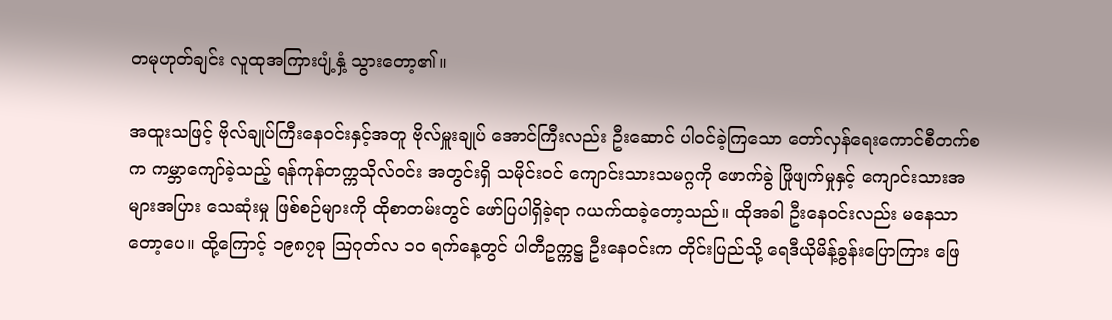တမုဟုတ်ချင်း လူထုအကြားပျံ့နှံ့ သွားတော့၏။

အထူးသဖြင့် ဗိုလ်ချုပ်ကြီးနေဝင်းနှင့်အတူ ဗိုလ်မှူးချုပ် အောင်ကြီးလည်း ဦးဆောင် ပါဝင်ခဲ့ကြသော တော်လှန်ရေးကောင်စီတက်စက ကမ္ဘာကျော်ခဲ့သည့် ရန်ကုန်တက္ကသိုလ်ဝင်း အတွင်းရှိ သမိုင်းဝင် ကျောင်းသားသမဂ္ဂကို ဖောက်ခွဲ ဖြိုဖျက်မှုနှင့် ကျောင်းသားအများအပြား သေဆုံးမှု ဖြစ်စဉ်များကို ထိုစာတမ်းတွင် ဖော်ပြပါရှိခဲ့ရာ ဂယက်ထခဲ့တော့သည်။ ထိုအခါ ဦးနေဝင်းလည်း မနေသာတော့ပေ။ ထို့ကြောင့် ၁၉၈၇ခု သြဂုတ်လ ၁၀ ရက်နေ့တွင် ပါတီဥက္ကဋ္ဌ ဦးနေဝင်းက တိုင်းပြည်သို့ ရေဒီယိုမိန့်ခွန်းပြောကြား ဖြေ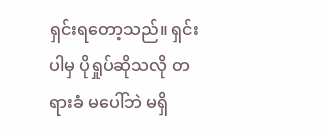ရှင်းရတော့သည်။ ရှင်းပါမှ ပိုရှုပ်ဆိုသလို တရားခံ မပေါ်ဘဲ မရှိ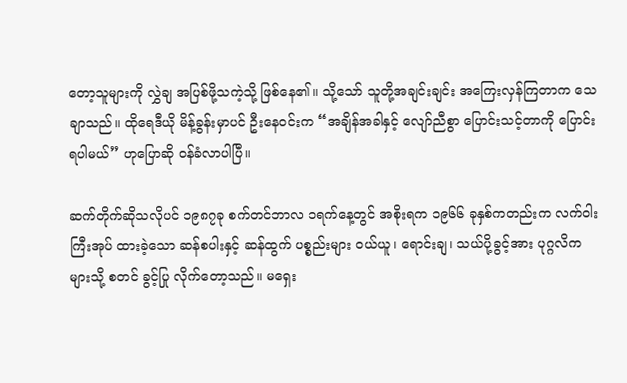တော့သူများကို လွှဲချ အပြစ်ဖို့သကဲ့သို့ ဖြစ်နေ၏။ သို့သော် သူတို့အချင်းချင်း အကြေးလှန်ကြတာက သေချာသည်။ ထိုရေဒီယို မိန့်ခွန်းမှာပင် ဦးနေဝင်းက “အချိန်အခါနှင့် လျော်ညီစွာ ပြောင်းသင့်တာကို ပြောင်းရပါမယ်” ဟုပြောဆို ဝန်ခံလာပါပြီ။

ဆက်တိုက်ဆိုသလိုပင် ၁၉၈၇ခု စက်တင်ဘာလ ၁ရက်နေ့တွင် အစိုးရက ၁၉၆၆ ခုနှစ်ကတည်းက လက်ဝါးကြီးအုပ် ထားခဲ့သော ဆန်စပါးနှင့် ဆန်ထွက် ပစ္စည်းများ ဝယ်ယူ၊ ရောင်းချ၊ သယ်ပို့ခွင့်အား ပုဂ္ဂလိကများသို့ စတင် ခွင့်ပြု လိုက်တော့သည်။ မရှေး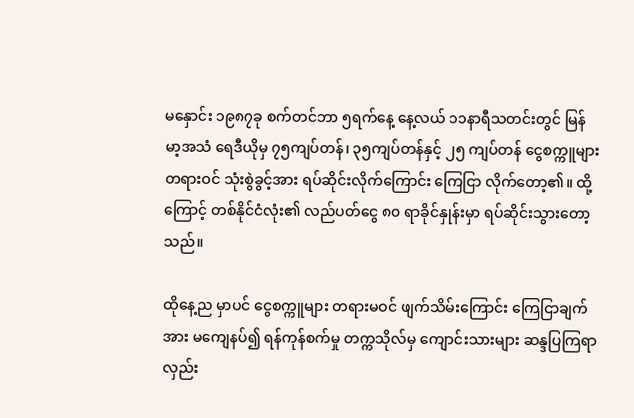မနှောင်း ၁၉၈၇ခု စက်တင်ဘာ ၅ရက်နေ့ နေ့လယ် ၁၁နာရီသတင်းတွင် မြန်မာ့အသံ ရေဒီယိုမှ ၇၅ကျပ်တန်၊ ၃၅ကျပ်တန်နှင့် ၂၅ ကျပ်တန် ငွေစက္ကူများ တရားဝင် သုံးစွဲခွင့်အား ရပ်ဆိုင်းလိုက်ကြောင်း ကြေငြာ လိုက်တော့၏။ ထို့ကြောင့် တစ်နိုင်ငံလုံး၏ လည်ပတ်ငွေ ၈၀ ရာခိုင်နှုန်းမှာ ရပ်ဆိုင်းသွားတော့သည်။

ထိုနေ့ည မှာပင် ငွေစက္ကူများ တရားမဝင် ဖျက်သိမ်းကြောင်း ကြေငြာချက်အား မကျေနပ်၍ ရန်ကုန်စက်မှု တက္ကသိုလ်မှ ကျောင်းသားများ ဆန္ဒပြကြရာ လှည်း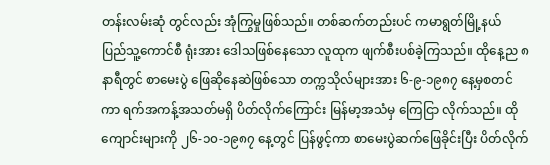တန်းလမ်းဆုံ တွင်လည်း အုံကြွမှုဖြစ်သည်။ တစ်ဆက်တည်းပင် ကမာရွတ်မြို့နယ် ပြည်သူ့ကောင်စီ ရုံးအား ဒေါသဖြစ်နေသော လူထုက ဖျက်စီးပစ်ခဲ့ကြသည်။ ထိုနေ့ည ၈နာရီတွင် စာမေးပွဲ ဖြေဆိုနေဆဲဖြစ်သော တက္ကသိုလ်များအား ၆-၉-၁၉၈၇ နေ့မှစတင်ကာ ရက်အကန့်အသတ်မရှိ ပိတ်လိုက်ကြောင်း မြန်မာ့အသံမှ ကြေငြာ လိုက်သည်။ ထိုကျောင်းများကို ၂၆-၁၀-၁၉၈၇ နေ့တွင် ပြန်ဖွင့်ကာ စာမေးပွဲဆက်ဖြေခိုင်းပြီး ပိတ်လိုက်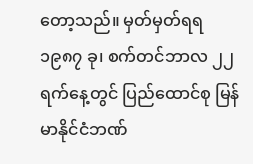တော့သည်။ မှတ်မှတ်ရရ ၁၉၈၇ ခု၊ စက်တင်ဘာလ ၂၂ရက်နေ့တွင် ပြည်ထောင်စု မြန်မာနိုင်ငံဘဏ်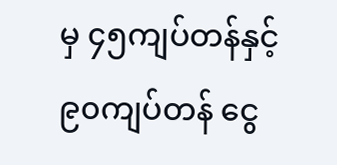မှ ၄၅ကျပ်တန်နှင့် ၉၀ကျပ်တန် ငွေ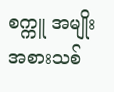စက္ကူ အမျိုးအစားသစ်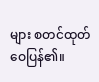များ စတင်ထုတ်ဝေပြန်၏။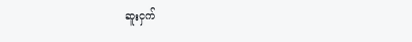ဆူးငှက်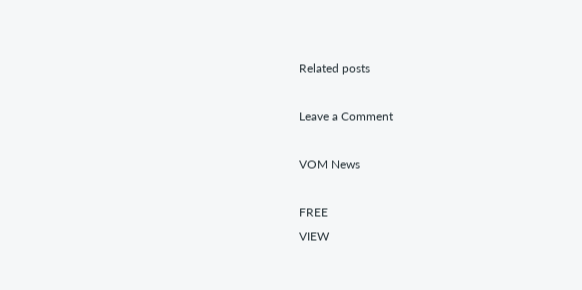Related posts

Leave a Comment

VOM News

FREE
VIEW